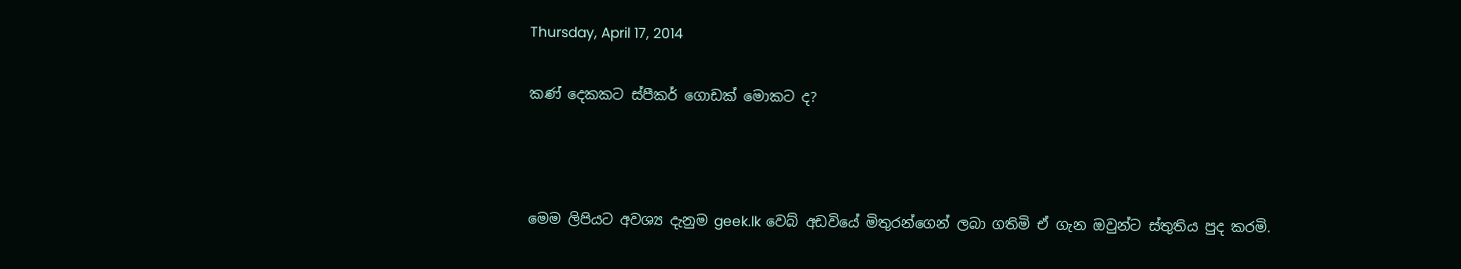Thursday, April 17, 2014

කණ් දෙකකට ස්පීකර් ගොඩක් මොකට ද?



මෙම ලිපියට අවශ්‍ය දැනුම geek.lk වෙබ් අඩවියේ මිතුරන්ගෙන් ලබා ගතිමි ඒ ගැන ඔවුන්ට ස්තුතිය පුද කරමි.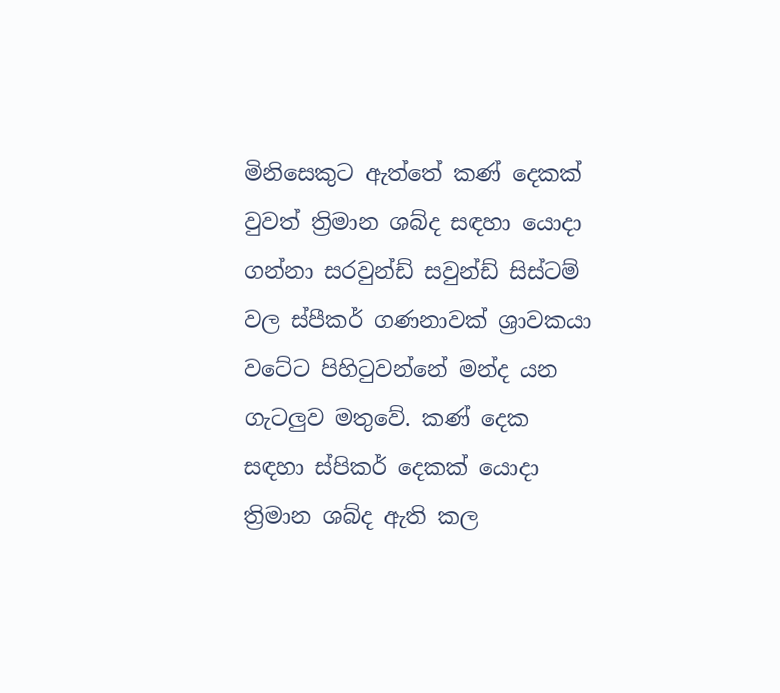මිනිසෙකුට ඇත්තේ කණ් දෙකක් වුවත් ත්‍රිමාන ශබ්ද සඳහා යොදා ගන්නා සරවුන්ඩ් සවුන්ඩ් සිස්ටම් වල ස්පීකර් ගණනාවක් ශ්‍රාවකයා වටේට පිහිටුවන්නේ මන්ද යන ගැටලුව මතුවේ. කණ් දෙක සඳහා ස්පිකර් දෙකක් යොදා ත්‍රිමාන ශබ්ද ඇති කල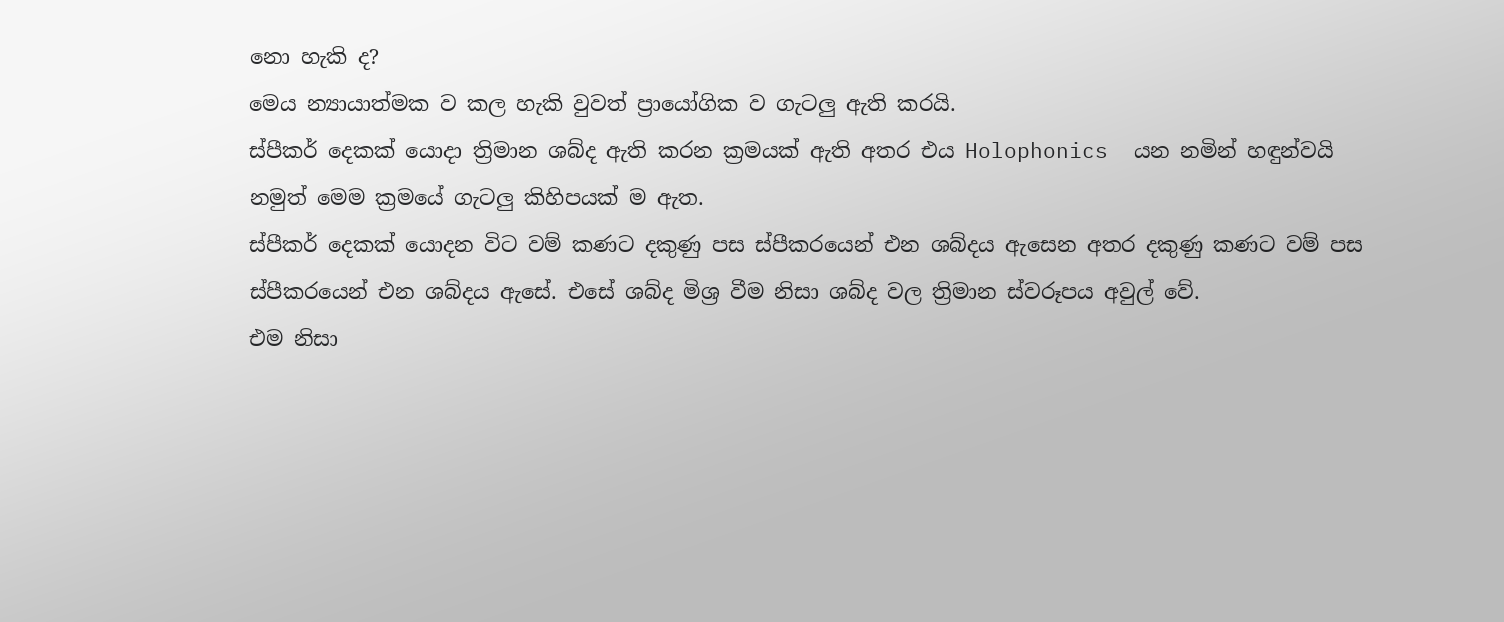නො හැකි ද?
මෙය න්‍යායාත්මක ව කල හැකි වුවත් ප්‍රායෝගික ව ගැටලු ඇති කරයි.
ස්පීකර් දෙකක් යොදා ත්‍රිමාන ශබ්ද ඇති කරන ක්‍රමයක් ඇති අතර එය Holophonics  යන නමින් හඳුන්වයි
නමුත් මෙම ක්‍රමයේ ගැටලු කිහිපයක් ම ඇත.
ස්පීකර් දෙකක් යොදන විට වම් කණට දකුණු පස ස්පීකරයෙන් එන ශබ්දය ඇසෙන අතර දකුණු කණට වම් පස ස්පීකරයෙන් එන ශබ්දය ඇසේ. එසේ ශබ්ද මිශ්‍ර වීම නිසා ශබ්ද වල ත්‍රිමාන ස්වරූපය අවුල් වේ.
එම නිසා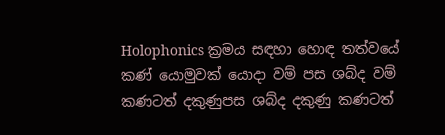Holophonics ක්‍රමය සඳහා හොඳ තත්වයේ කණ් යොමුවක් යොදා වම් පස ශබ්ද වම් කණටත් දකුණුපස ශබ්ද දකුණු කණටත්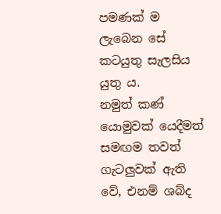පමණක් ම ලැබෙන සේ කටයුතු සැලසිය යුතු ය.
නමුත් කණ් යොමුවක් යෙදීමත් සමඟම තවත් ගැටලුවක් ඇති වේ, එනම් ශබ්ද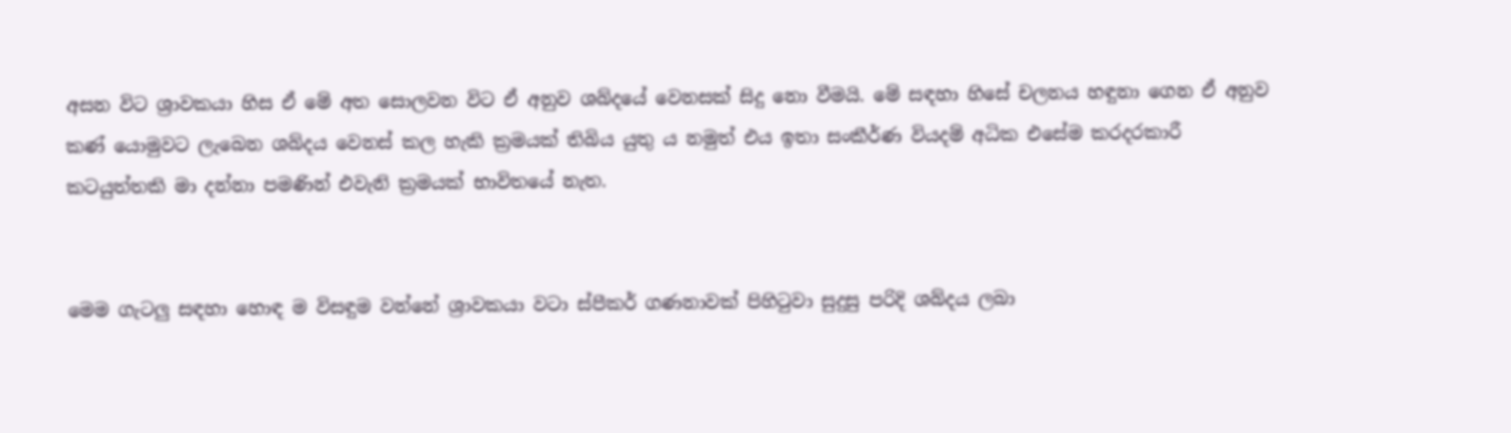අසන විට ශ්‍රාවකයා හිස ඒ මේ අත සොලවන විට ඒ අනුව ශබ්දයේ වෙනසක් සිදු නො වීමයි. මේ සඳහා හිසේ චලනය හඳුනා ගෙන ඒ අනුව කණ් යොමුවට ලැබෙන ශබ්දය වෙනස් කල හැකි ක්‍රමයක් තිබිය යුතු ය නමුත් එය ඉතා සංකීර්ණ වියදම් අධික එසේම කරදරකාරී කටයුත්තකි මා දන්නා පමණින් එවැනි ක්‍රමයක් භාවිතයේ නැත.


මෙම ගැටලු සඳහා හොඳ ම විසඳුම වන්නේ ශ්‍රාවකයා වටා ස්පීකර් ගණනාවක් පිහිටුවා සුදුසු පරිදි ශබ්දය ලබා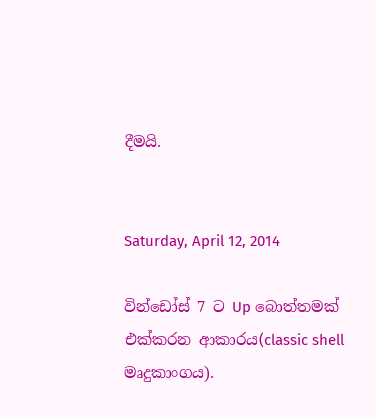දීමයි.


Saturday, April 12, 2014

වින්ඩෝස් 7 ට Up බොත්තමක් එක්කරන ආකාරය(classic shell මෘදුකාංගය).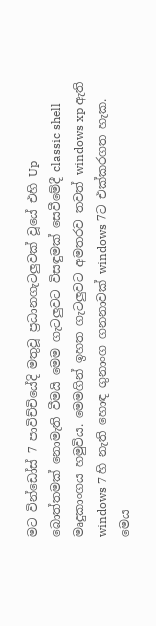මට වින්ඩෝස් 7 පාවිච්චියේදි මතුවූ ‍ප්‍රධානගැටලුවක් වූයේ එහි Up බොත්තමක් ‍නොමැති වීමයි මෙම ගැටලුවට විසඳුමක් සෙවීමේදී classic shell මෘදුකාංගය හමුවිය. මෙමගින් ඉහත ගැටලුවට අමතරව තවත් windows xp ඇති windows 7 හි නැති හොඳ ගුනාංග ගනනාවක් windows 7ට එක්කරගත හැක.
මෙය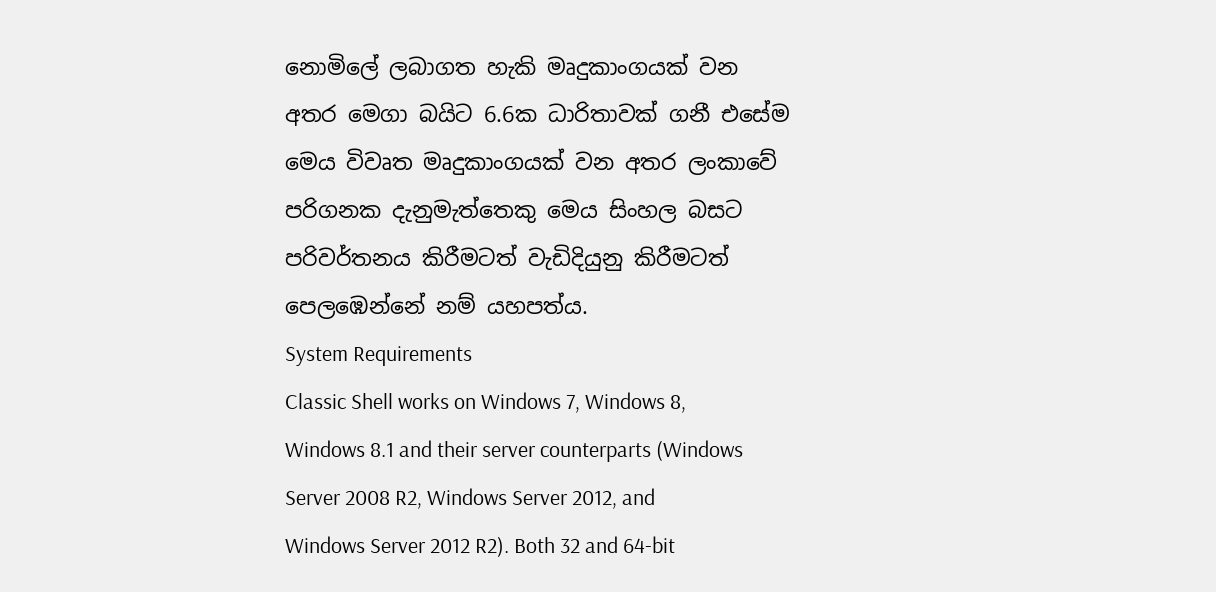නොමිලේ ලබාගත හැකි මෘදුකාංගයක් වන අතර මෙගා බයිට 6.6ක ධාරිතාවක් ගනී එසේම මෙය විවෘත මෘදුකාංගයක් වන අතර ලංකාවේ පරිගනක දැනුමැත්තෙකු මෙය සිංහල බසට පරිවර්තනය කිරීමටත් වැඩිදියුනු කිරීමටත් පෙලඹෙන්නේ නම් යහපත්ය.
System Requirements
Classic Shell works on Windows 7, Windows 8, Windows 8.1 and their server counterparts (Windows Server 2008 R2, Windows Server 2012, and Windows Server 2012 R2). Both 32 and 64-bit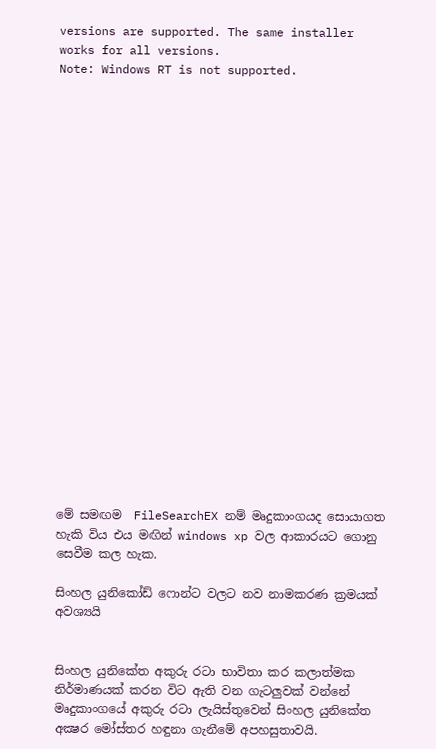versions are supported. The same installer works for all versions.
Note: Windows RT is not supported.






















මේ සමඟම  FileSearchEX නම් මෘදුකාංගයද සොයාගත හැකි විය එය මඟින් windows xp වල ආකාරයට ගොනු  සෙවීම කල හැක.

සිංහල යුනිකෝඩ් ෆොන්ට වලට නව නාමකරණ ක්‍රමයක් අවශ්‍යයි


සිංහල යුනිකේත අකුරු රටා භාවිතා කර කලාත්මක නිර්මාණයක් කරන විට ඇති වන ගැටලුවක් වන්නේ
මෘදුකාංගයේ අකුරු රටා ලැයිස්තුවෙන් සිංහල යුනිකේත අක්‍ෂර මෝස්තර හඳුනා ගැනීමේ අපහසුතාවයි.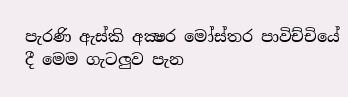පැරණි ඇස්කි අක්‍ෂර මෝස්තර පාවිච්චියේ දී මෙම ගැටලුව පැන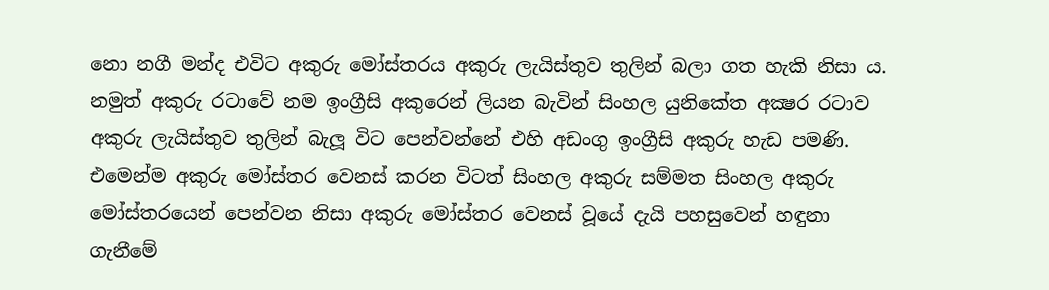නො නගී මන්ද එවිට අකුරු මෝස්තරය අකුරු ලැයිස්තුව තුලින් බලා ගත හැකි නිසා ය. නමුත් අකුරු රටාවේ නම ඉංග්‍රීසි අකුරෙන් ලියන බැවින් සිංහල යුනිකේත අක්‍ෂර රටාව අකුරු ලැයිස්තුව තුලින් බැලූ විට පෙන්වන්නේ එහි අඩංගු ඉංග්‍රීසි අකුරු හැඩ පමණි.
එමෙන්ම අකුරු මෝස්තර වෙනස් කරන විටත් සිංහල අකුරු සම්මත සිංහල අකුරු මෝස්තරයෙන් පෙන්වන නිසා අකුරු මෝස්තර වෙනස් වූයේ දැයි පහසුවෙන් හඳුනා ගැනීමේ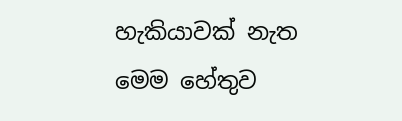හැකියාවක් නැත
මෙම හේතුව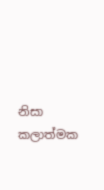නිසා කලාත්මක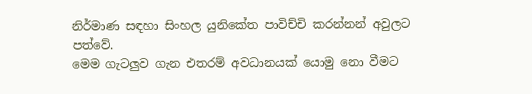නිර්මාණ සඳහා සිංහල යුනිකේත පාවිච්චි කරන්නන් අවුලට පත්වේ.
මෙම ගැටලුව ගැන එතරම් අවධානයක් යොමු නො වීමට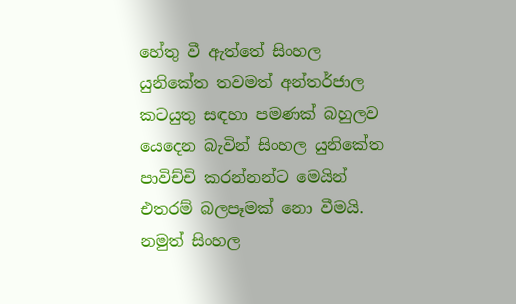හේතු වී ඇත්තේ සිංහල යුනිකේත තවමත් අන්තර්ජාල කටයුතු සඳහා පමණක් බහුලව යෙදෙන බැවින් සිංහල යුනිකේත පාවිච්චි කරන්නන්ට මෙයින් එතරම් බලපෑමක් නො වීමයි. නමුත් සිංහල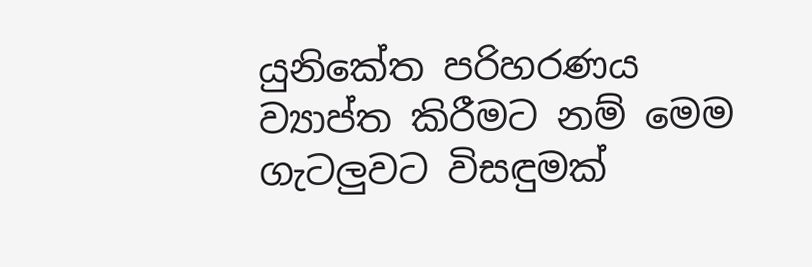යුනිකේත පරිහරණය ව්‍යාප්ත කිරීමට නම් මෙම ගැටලුවට විසඳුමක්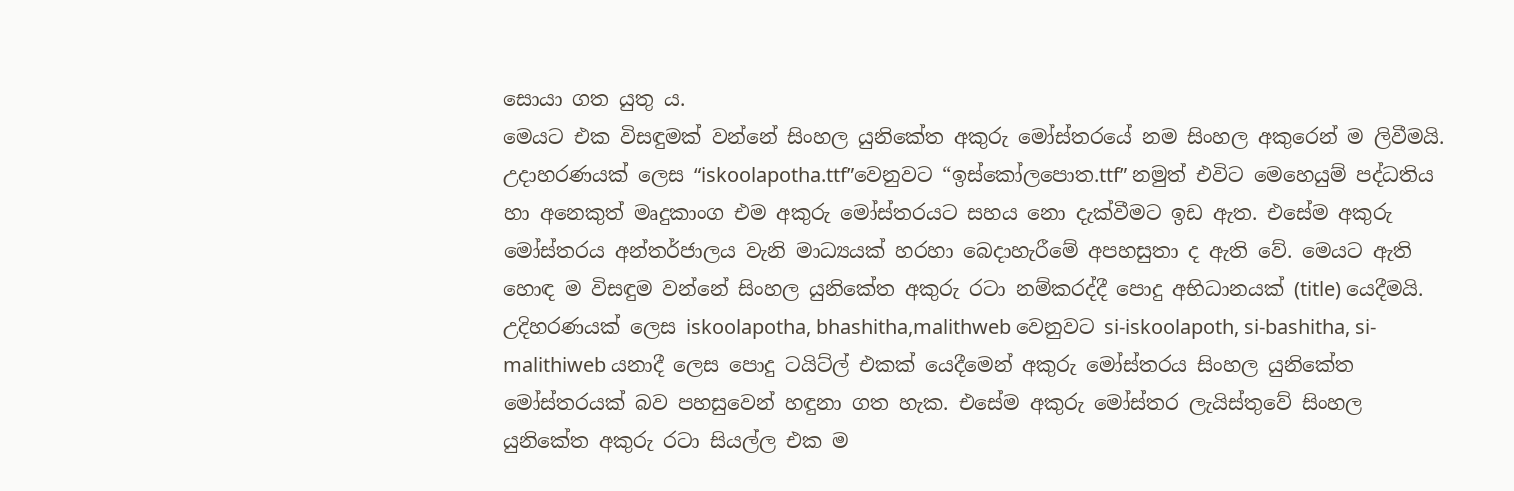සොයා ගත යුතු ය.
මෙයට එක විසඳුමක් වන්නේ සිංහල යුනිකේත අකුරු මෝස්තරයේ නම සිංහල අකුරෙන් ම ලිවීමයි. උදාහරණයක් ලෙස “iskoolapotha.ttf”වෙනුවට “ඉස්කෝලපොත.ttf” නමුත් එවිට මෙහෙයුම් පද්ධතිය හා අනෙකුත් මෘදුකාංග එම අකුරු මෝස්තරයට සහය නො දැක්වීමට ඉඩ ඇත. එසේම අකුරු මෝස්තරය අන්තර්ජාලය වැනි මාධ්‍යයක් හරහා බෙදාහැරීමේ අපහසුතා ද ඇති වේ. මෙයට ඇති හොඳ ම විසඳුම වන්නේ සිංහල යුනිකේත අකුරු රටා නම්කරද්දී පොදු අභිධානයක් (title) යෙදීමයි.
උදිහරණයක් ලෙස iskoolapotha, bhashitha,malithweb වෙනුවට si-iskoolapoth, si-bashitha, si-malithiweb යනා‍දී ලෙස පොදු ටයිට්ල් එකක් යෙදීමෙන් අකුරු මෝස්තරය සිංහල යුනිකේත මෝස්තරයක් බව පහසුවෙන් හඳුනා ගත හැක. එසේම අකුරු මෝස්තර ලැයිස්තුවේ සිංහල යුනිකේත අකුරු රටා සියල්ල එක ම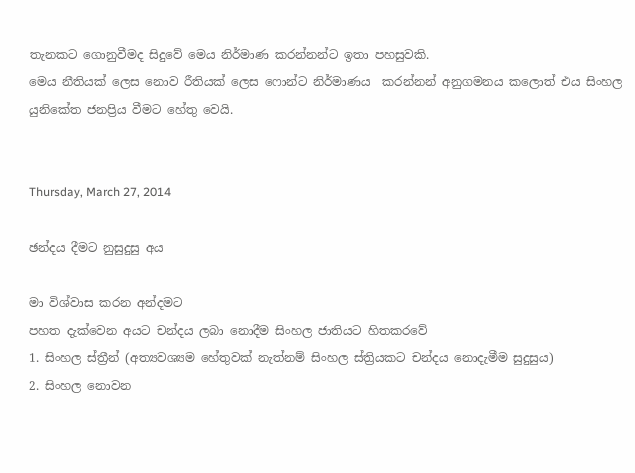තැනකට ගොනුවීමද සිදුවේ මෙය නිර්මාණ කරන්නන්ට ඉතා පහසුවකි.
මෙය නීතියක් ලෙස නොව රීතියක් ලෙස ෆොන්ට නිර්මාණය  කරන්නන් අනුගමනය කලොත් එය සිංහල යුනිකේත ජනප්‍රිය වීමට හේතු වෙයි.


Thursday, March 27, 2014

ඡන්දය දීමට නුසුදුසු අය

මා විශ්වාස කරන අන්දමට
පහත දැක්වෙන අයට චන්දය ලබා නොදීම සිංහල ජාතියට හිතකරවේ
1. සිංහල ස්ත්‍රීන් (අත්‍යවශ්‍යම හේතුවක් නැත්නම් සිංහල ස්ත්‍රියකට චන්දය නොදැමීම සුදුසුය)
2. සිංහල නොවන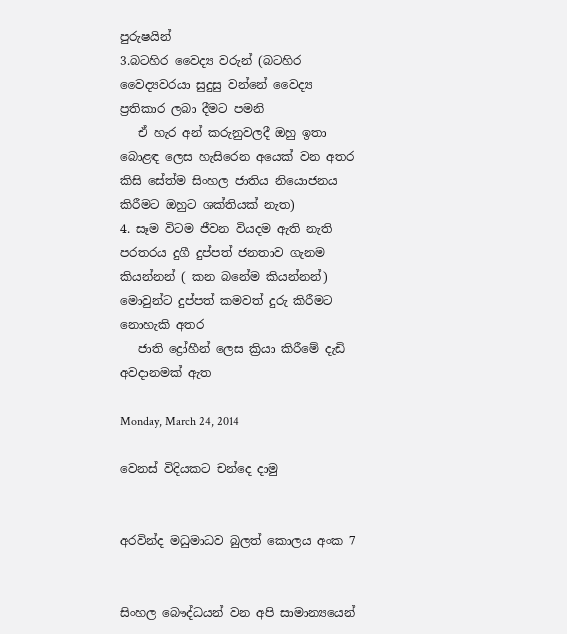පුරුෂයින්
3.බටහිර වෛද්‍ය වරුන් (බටහිර වෛද්‍යවරයා සුදුසු වන්නේ වෛද්‍ය ප්‍රතිකාර ලබා දීමට පමනි
   ඒ හැර අන් කරුනුවලදී ඔහු ඉතා බොළඳ ලෙස හැසිරෙන අයෙක් වන අතර කිසි සේත්ම සිංහල ජාතිය නියොජනය කිරීමට ඔහුට ශක්තියක් නැත)
4. සෑම විටම ජීවන වියදම ඇති නැති පරතරය දුගී දුප්පත් ජනතාව ගැනම කියන්නන් ( කන බනේම කියන්නන්) මොවුන්ට දුප්පත් කමවත් දුරු කිරීමට නොහැකි අතර
   ජාති ද්‍රෝහීන් ලෙස ක්‍රියා කිරීමේ දැඩි අවදානමක් ඇත

Monday, March 24, 2014

වෙනස් විදියකට චන්දෙ දාමු


අරවින්ද මධුමාධව බුලත් කොලය අංක 7


සිංහල බෞද්ධයන් වන අපි සාමාන්‍යයෙන්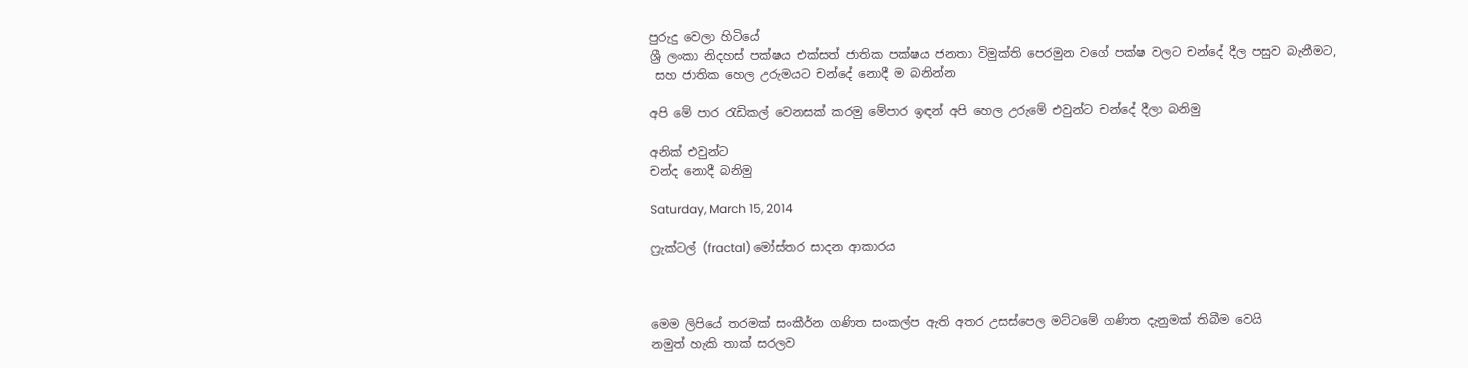පුරුදු වෙලා හිටියේ
ශ්‍රී ලංකා නිදහස් පක්ෂය එක්සත් ජාතික පක්ෂය ජනතා විමුක්ති පෙරමුන වගේ පක්ෂ වලට චන්දේ දීල පසුව බැනීමට,
 සහ ජාතික හෙල උරුමයට චන්දේ නොදී ම බනින්න

අපි මේ පාර රැඩිකල් වෙනසක් කරමු මේපාර ඉඳන් අපි හෙල උරුමේ එවුන්ට චන්දේ දීලා බනිමු

අනික් එවුන්ට
චන්ද නොදී බනිමු

Saturday, March 15, 2014

ෆ්‍රැක්ටල් (fractal) මෝස්තර සාදන ආකාරය



මෙම ලිපියේ තරමක් සංකීර්න ගණිත සංකල්ප ඇති අතර උසස්පෙල මට්ටමේ ගණිත දැනුමක් තිබීම වෙයි
නමුත් හැකි තාක් සරලව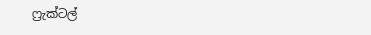ෆ්‍රැක්ටල්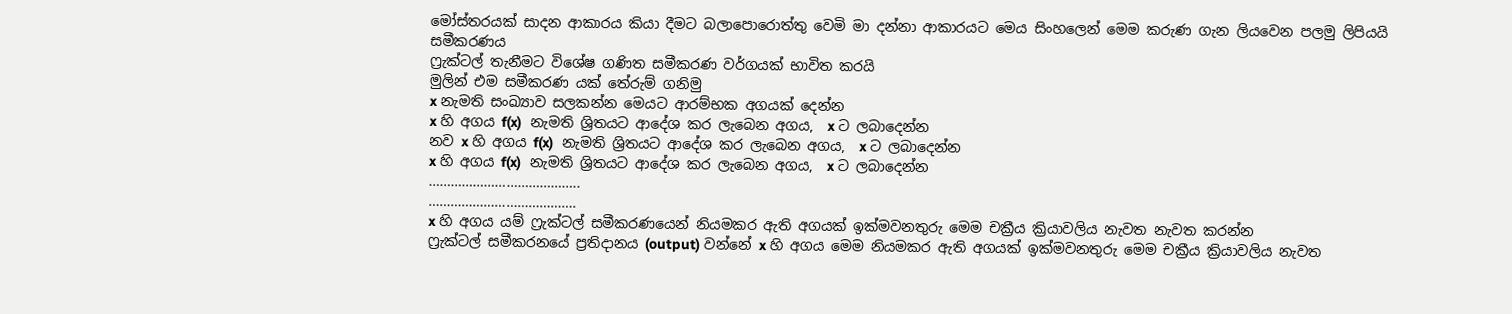මෝස්තරයක් සාදන ආකාරය කියා දීමට බලාපොරොත්තු වෙමි මා දන්නා ආකාරයට මෙය සිංහලෙන් මෙම කරුණ ගැන ලියවෙන පලමු ලිපියයි
සමීකරණය
ෆ්‍රැක්ටල් තැනීමට විශේෂ ගණිත සමීකරණ වර්ගයක් භාවිත කරයි
මුලින් එම සමීකරණ යක් තේරුම් ගනිමු
x නැමති සංඛ්‍යාව සලකන්න මෙයට ආරම්භක අගයක් දෙන්න
x හි අගය f(x)  නැමති ශ්‍රිතයට ආදේශ කර ලැබෙන අගය,  x ට ලබාදෙන්න
නව x හි අගය f(x)  නැමති ශ්‍රිතයට ආදේශ කර ලැබෙන අගය,  x ට ලබාදෙන්න
x හි අගය f(x)  නැමති ශ්‍රිතයට ආදේශ කර ලැබෙන අගය,  x ට ලබාදෙන්න
…………………………………..
………………………………….
x හි අගය යම් ෆ්‍රැක්ටල් සමීකරණයෙන් නියමකර ඇති අගයක් ඉක්මවනතුරු මෙම චක්‍රීය ක්‍රියාවලිය නැවත නැවත කරන්න
ෆ්‍රැක්ටල් සමීකරනයේ ප්‍රතිදානය (output) වන්නේ x හි අගය මෙම නියමකර ඇති අගයක් ඉක්මවනතුරු මෙම චක්‍රීය ක්‍රියාවලිය නැවත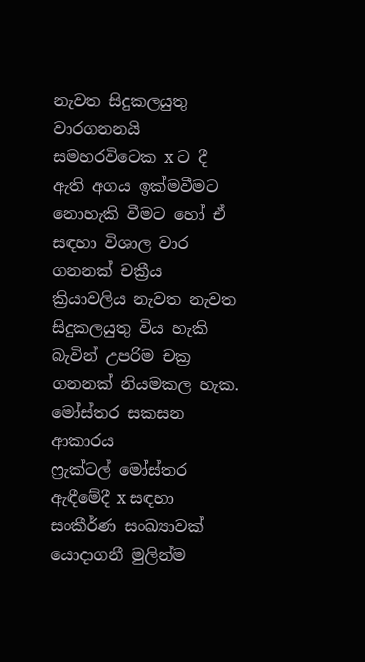නැවත සිදුකලයුතු වාරගනනයි
සමහරවිටෙක x ට දී ඇති අගය ඉක්මවීමට නොහැකි වීමට හෝ ඒ සඳහා විශාල වාර ගනනක් චක්‍රීය ක්‍රියාවලිය නැවත නැවත සිදුකලයුතු විය හැකි බැවින් උපරිම චක්‍ර ගනනක් නියමකල හැක.
මෝස්තර සකසන ආකාරය
ෆ්‍රැක්ටල් මෝස්තර ඇඳීමේදී x සඳහා සංකීර්ණ සංඛ්‍යාවක් යොදාගනී මුලින්ම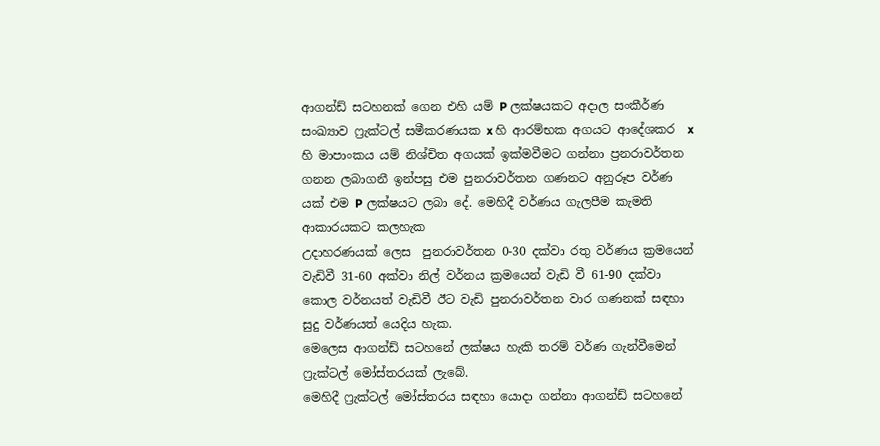ආගන්ඩ් සටහනක් ගෙන එහි යම් P ලක්ෂයකට අදාල සංකීර්ණ සංඛ්‍යාව ෆ්‍රැක්ටල් සමීකරණයක x හි ආරම්භක අගයට ආදේශකර  x හි මාපාංකය යම් නිශ්චිත අගයක් ඉක්මවීමට ගන්නා ප්‍රනරාවර්තන ගනන ලබාගනී ඉන්පසු එම පුනරාවර්තන ගණනට අනුරූප වර්ණ යක් එම P ලක්ෂයට ලබා දේ. මෙහිදී වර්ණය ගැලපීම කැමති ආකාරයකට කලහැක
උදාහරණයක් ලෙස  පුනරාවර්තන 0-30 දක්වා රතු වර්ණය ක්‍රමයෙන් වැඩිවී 31-60 අක්වා නිල් වර්නය ක්‍රමයෙන් වැඩි වී 61-90 දක්වා කොල වර්නයත් වැඩිවී ඊට වැඩි පුනරාවර්තන වාර ගණනක් සඳහා සුදු වර්ණයත් යෙදිය හැක.
මෙලෙස ආගන්ඩ් සටහනේ ලක්ෂය හැකි තරම් වර්ණ ගැන්වීමෙන් ෆ්‍රැක්ටල් මෝස්තරයක් ලැබේ.
මෙහිදී ෆ්‍රැක්ටල් මෝස්තරය සඳහා යොදා ගන්නා ආගන්ඩ් සටහනේ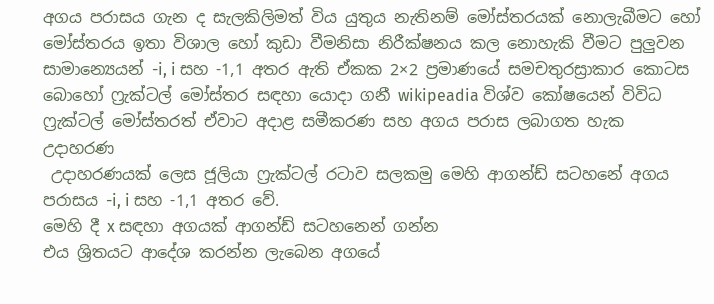අගය පරාසය ගැන ද සැලකිලිමත් විය යුතුය නැතිනම් මෝස්තරයක් නොලැබීමට හෝ මෝස්තරය ඉතා විශාල හෝ කුඩා වීමනිසා නිරීක්ෂනය කල නොහැකි වීමට පුලුවන සාමාන්‍යෙයන් -i, i සහ -1,1 අතර ඇති ඒකක 2×2 ප්‍රමාණයේ සමචතුරස්‍රාකාර කොටස බොහෝ ෆ්‍රැක්ටල් මෝස්තර සඳහා යොදා ගනී wikipeadia විශ්ව කෝෂයෙන් විවිධ ෆ්‍රැක්ටල් මෝස්තරත් ඒවාට අදාළ සමීකරණ සහ අගය පරාස ලබාගත හැක
උදාහරණ
 උදාහරණයක් ලෙස ජූලියා ෆ්‍රැක්ටල් රටාව සලකමු මෙහි ආගන්ඩ් සටහනේ අගය පරාසය -i, i සහ -1,1 අතර වේ.
මෙහි දී x සඳහා අගයක් ආගන්ඩ් සටහනෙන් ගන්න
එය ශ්‍රිතයට ආදේශ කරන්න ලැබෙන අගයේ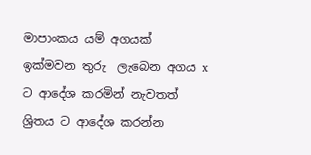මාපාංකය යම් අගයක් ඉක්මවන තුරු  ලැබෙන අගය x ට ආදේශ කරමින් නැවතත් ශ්‍රිතය ට ආදේශ කරන්න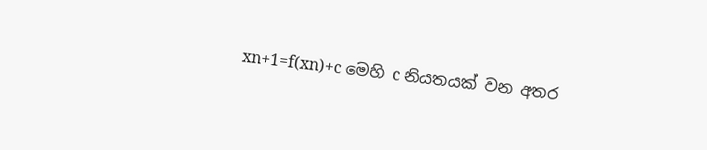xn+1=f(xn)+c මෙහි c නියතයක් වන අතර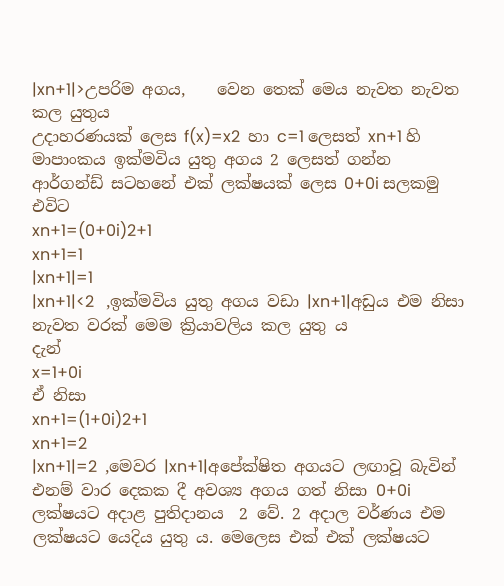|xn+1|>උපරිම අගය,    වෙන තෙක් මෙය නැවත නැවත කල යුතුය
උදාහරණයක් ලෙස f(x)=x2  හා c=1 ලෙසත් xn+1 හි මාපාංකය ඉක්මවිය යුතු අගය 2 ලෙසත් ගන්න
ආර්ගන්ඩ් සටහනේ එක් ලක්ෂයක් ලෙස 0+0i සලකමු
එවිට
xn+1=(0+0i)2+1
xn+1=1
|xn+1|=1
|xn+1|<2   ,ඉක්මවිය යුතු අගය වඩා |xn+1|අඩුය එම නිසා නැවත වරක් මෙම ක්‍රියාවලිය කල යුතු ය
දැන්
x=1+0i
ඒ නිසා
xn+1=(1+0i)2+1
xn+1=2
|xn+1|=2  ,මෙවර |xn+1|අපේක්ෂිත අගයට ලඟාවූ බැවින් එනම් වාර දෙකක දී අවශ්‍ය අගය ගත් නිසා 0+0i ලක්ෂයට අදාළ පුතිදානය  2 වේ. 2 අදාල වර්ණය එම ලක්ෂයට යෙදිය යුතු ය. මෙලෙස එක් එක් ලක්ෂයට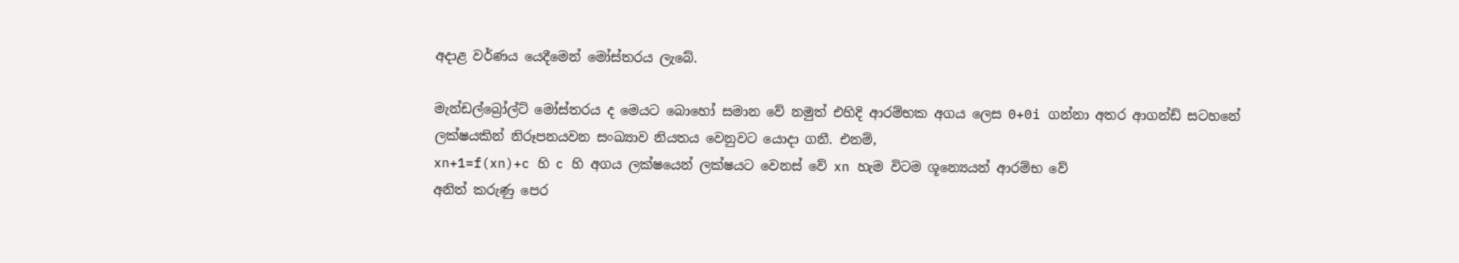අදාළ වර්ණය යෙදීමෙන් මෝස්තරය ලැබේ.

මැන්ඩල්බ්‍රෝල්ට් මෝස්තරය ද මෙයට බොහෝ සමාන වේ නමුත් එහිදි ආරම්භක අගය ලෙස 0+0i ගන්නා අතර ආගන්ඩ් සටහනේ ලක්ෂයකින් නිරූපනයවන සංඛ්‍යාව නියතය වෙනුවට යොදා ගනී. එනම්,
xn+1=f(xn)+c හි c හි අගය ලක්ෂයෙන් ලක්ෂයට වෙනස් වේ xn හැම විටම ශූන්‍යෙයන් ආරම්භ වේ
අනිත් කරුණු පෙර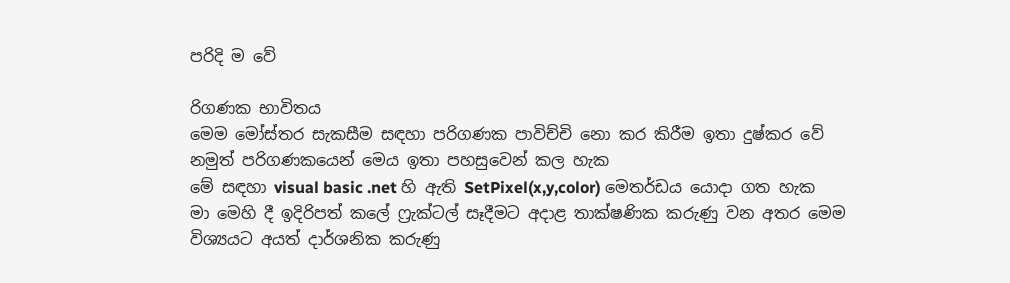පරිදි ම වේ

රිගණක භාවිතය
මෙම මෝස්තර සැකසීම සඳහා පරිගණක පාවිච්චි නො කර කිරීම ඉතා දුෂ්කර වේ
නමුත් පරිගණකයෙන් මෙය ඉතා පහසුවෙන් කල හැක
මේ සඳහා visual basic .net හි ඇති SetPixel(x,y,color) මෙතර්ඩය යොදා ගත හැක
මා මෙහි දී ඉදිරිපත් කලේ ෆ්‍රැක්ටල් සෑදීමට අදාළ තාක්ෂණික කරුණු වන අතර මෙම විශ්‍යයට අයත් දාර්ශනික කරුණු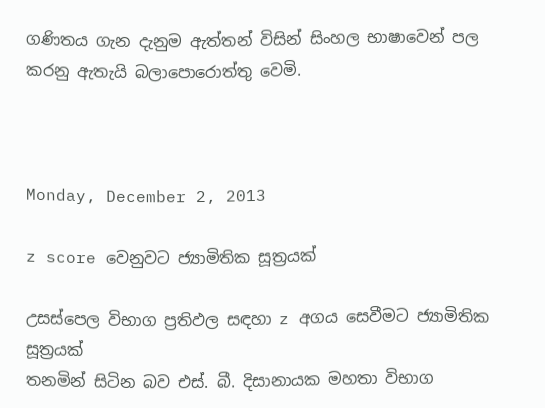ගණිතය ගැන දැනුම ඇත්තන් විසින් සිංහල භාෂාවෙන් පල කරනු ඇතැයි බලාපොරොත්තු වෙමි.



Monday, December 2, 2013

z score වෙනුවට ජ්‍යාමිතික සූත්‍රයක්

උසස්පෙල විභාග ප්‍රතිඵල සඳහා z අගය සෙවීමට ජ්‍යාමිතික සූත්‍රයක්
තනමින් සිටින බව එස්. බී. දිසානායක මහතා විභාග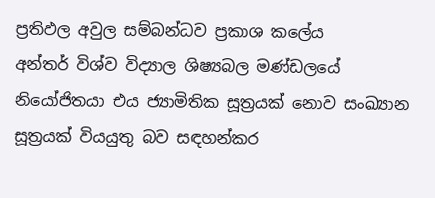ප්‍රතිඵල අවුල සම්බන්ධව ප්‍රකාශ කලේය
අන්තර් විශ්ව විද්‍යාල ශිෂ්‍යබල මණ්ඩලයේ නියෝජිතයා එය ජ්‍යාමිතික සූත්‍රයක් නොව සංඛ්‍යාන සූත්‍රයක් වියයුතු බව සඳහන්කර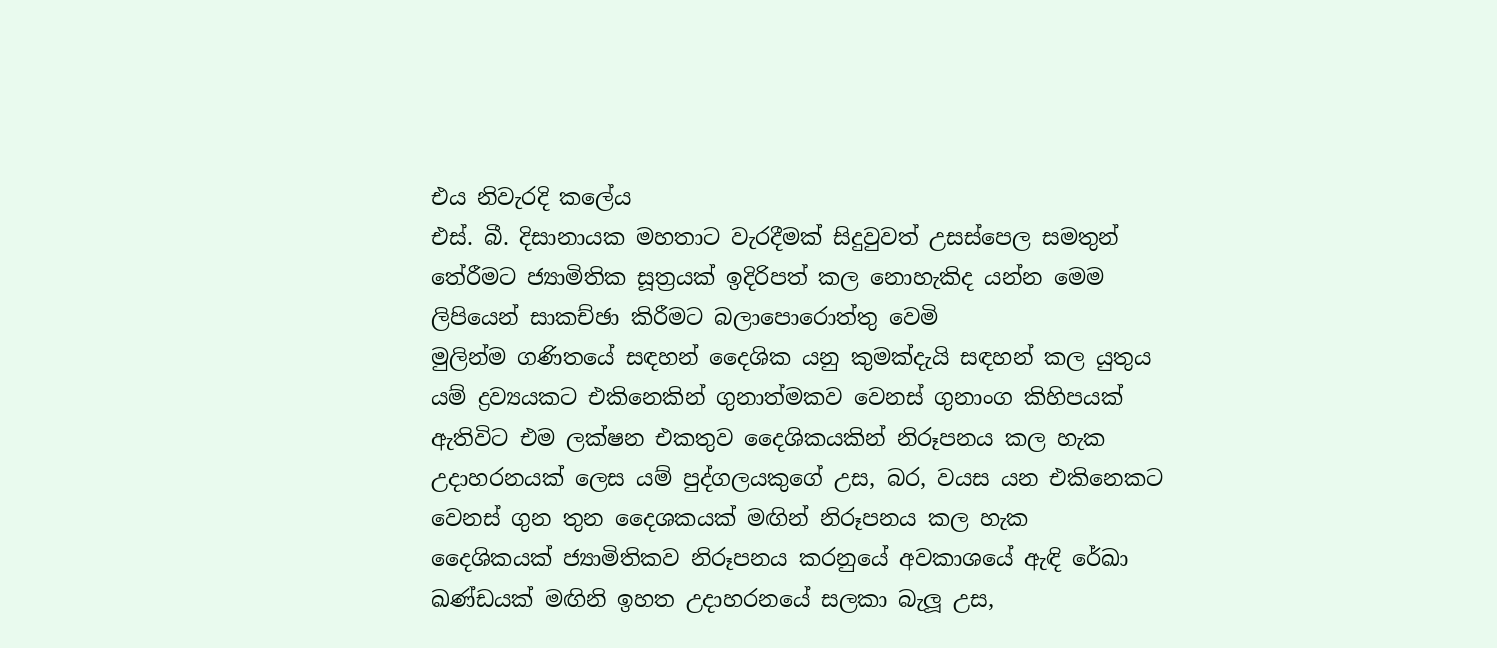එය නිවැරදි කලේය
එස්. බී. දිසානායක මහතාට වැරදීමක් සිදුවුවත් උසස්පෙල සමතුන් තේරීමට ජ්‍යාමිතික සූත්‍රයක් ඉදිරිපත් කල නොහැකිද යන්න මෙම ලිපියෙන් සාකච්ඡා කිරීමට බලාපොරොත්තු වෙමි
මුලින්ම ගණිතයේ සඳහන් දෛශික යනු කුමක්දැයි සඳහන් කල යුතුය
යම් ද්‍රව්‍යයකට එකිනෙකින් ගුනාත්මකව වෙනස් ගුනාංග කිහිපයක් ඇතිවිට එම ලක්ෂන එකතුව දෛශිකයකින් නිරූපනය කල හැක
උදාහරනයක් ලෙස යම් පුද්ගලයකුගේ උස, බර, වයස යන එකිනෙකට වෙනස් ගුන තුන දෛශකයක් මඟින් නිරූපනය කල හැක
දෛශිකයක් ජ්‍යාමිතිකව නිරූපනය කරනුයේ අවකාශයේ ඇඳි රේඛා ඛණ්ඩයක් මඟිනි ඉහත උදාහරනයේ සලකා බැලූ උස,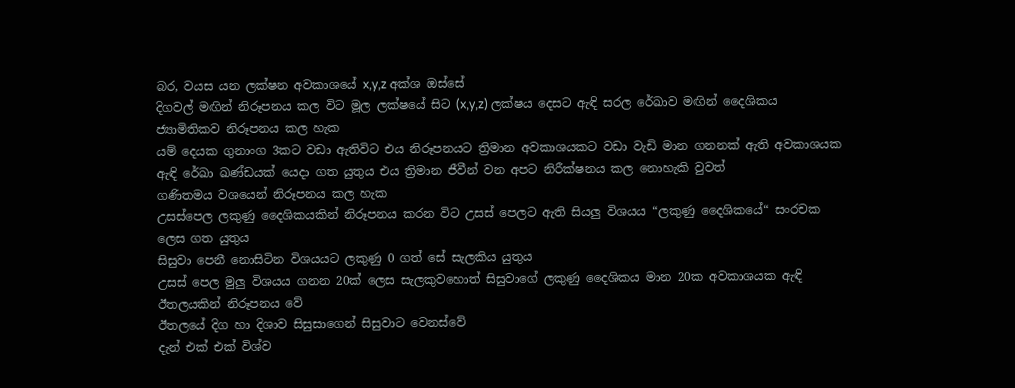බර, වයස යන ලක්ෂන අවකාශයේ x,y,z අක්ශ ඔස්සේ
දිගවල් මඟින් නිරූපනය කල විට මූල ලක්ෂයේ සිට (x,y,z) ලක්ෂය දෙසට ඇඳි සරල රේඛාව මඟින් දෛශිකය ජ්‍යාමිතිකව නිරූපනය කල හැක
යම් දෙයක ගුනාංග 3කට වඩා ඇතිවිට එය නිරූපනයට ත්‍රිමාන අවකාශයකට වඩා වැඩි මාන ගනනක් ඇති අවකාශයක ඇඳි රේඛා ඛණ්ඩයක් යෙදා ගත යුතුය එය ත්‍රිමාන ජීවීන් වන අපට නිරීක්ෂනය කල නොහැකි වුවත්
ගණිතමය වශයෙන් නිරූපනය කල හැක
උසස්පෙල ලකුණු දෛශිකයකින් නිරූපනය කරන විට උසස් පෙලට ඇති සියලු විශයය “ලකුණු දෛශිකයේ“ සංරචක ලෙස ගත යුතුය
සිසුවා පෙනී නොසිටින විශයයට ලකුණු 0 ගත් සේ සැලකිය යුතුය
උසස් පෙල මුලු විශයය ගනන 20ක් ලෙස සැලකුවහොත් සිසුවාගේ ලකුණු දෛශිකය මාන 20ක අවකාශයක ඇඳි ඊතලයකින් නිරූපනය වේ
ඊතලයේ දිග හා දිශාව සිසුසාගෙන් සිසුවාට වෙනස්වේ
දැන් එක් එක් විශ්ව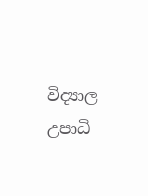විද්‍යාල උපාධි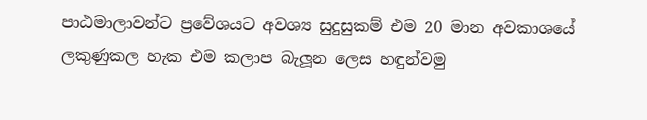පාඨමාලාවන්ට ප්‍රවේශයට අවශ්‍ය සුදුසුකම් එම 20 මාන අවකාශයේ ලකුණුකල හැක එම කලාප බැලූන ලෙස හඳුන්වමු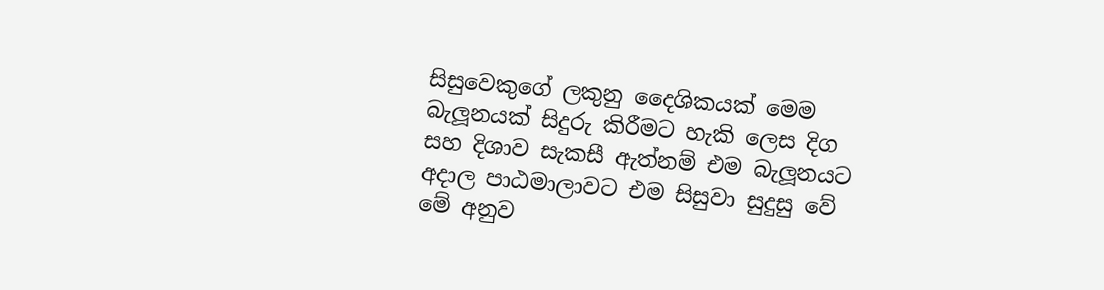සිසුවෙකුගේ ලකුනු දෛශිකයක් මෙම බැලූනයක් සිදුරු කිරීමට හැකි ලෙස දිග සහ දිශාව සැකසී ඇත්නම් එම බැලූනයට අදාල පාඨමාලාවට එම සිසුවා සුදුසු වේ
මේ අනුව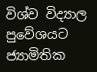විශ්ව විද්‍යාල පුවේශයට ජ්‍යාමිතික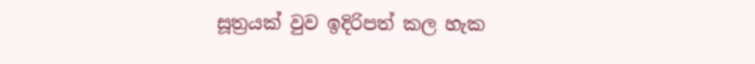සූත්‍රයක් වුව ඉදිරිපත් කල හැක